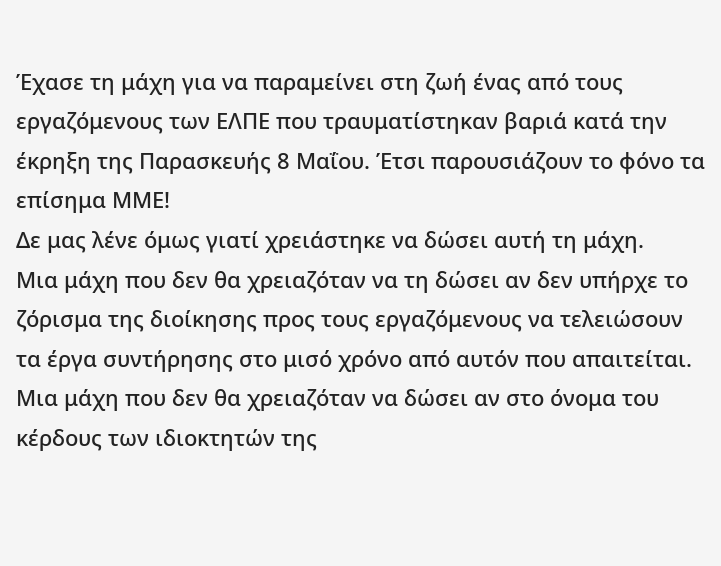Έχασε τη μάχη για να παραμείνει στη ζωή ένας από τους εργαζόμενους των ΕΛΠΕ που τραυματίστηκαν βαριά κατά την έκρηξη της Παρασκευής 8 Μαΐου. Έτσι παρουσιάζουν το φόνο τα επίσημα ΜΜΕ!
Δε μας λένε όμως γιατί χρειάστηκε να δώσει αυτή τη μάχη.
Μια μάχη που δεν θα χρειαζόταν να τη δώσει αν δεν υπήρχε το ζόρισμα της διοίκησης προς τους εργαζόμενους να τελειώσουν τα έργα συντήρησης στο μισό χρόνο από αυτόν που απαιτείται.
Μια μάχη που δεν θα χρειαζόταν να δώσει αν στο όνομα του κέρδους των ιδιοκτητών της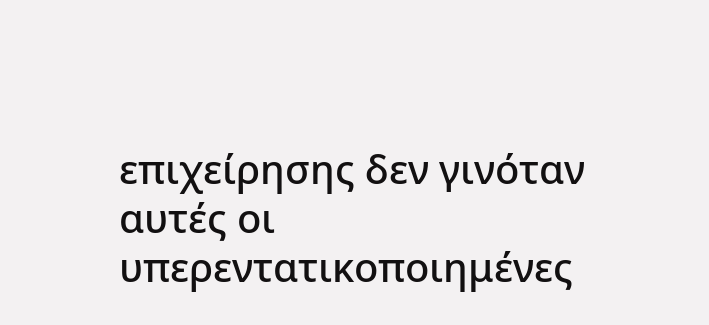επιχείρησης δεν γινόταν αυτές οι υπερεντατικοποιημένες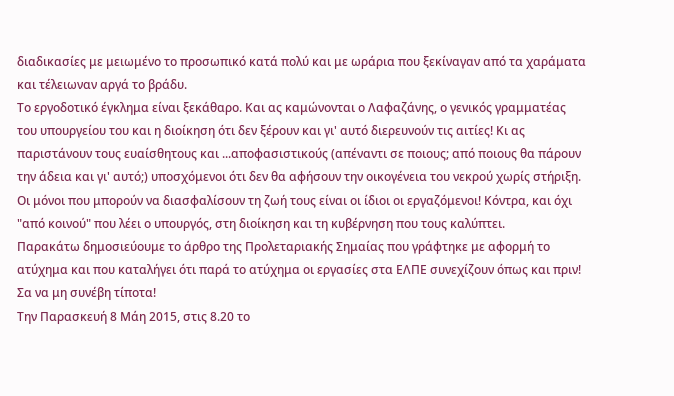διαδικασίες με μειωμένο το προσωπικό κατά πολύ και με ωράρια που ξεκίναγαν από τα χαράματα και τέλειωναν αργά το βράδυ.
Το εργοδοτικό έγκλημα είναι ξεκάθαρο. Και ας καμώνονται ο Λαφαζάνης, ο γενικός γραμματέας του υπουργείου του και η διοίκηση ότι δεν ξέρουν και γι' αυτό διερευνούν τις αιτίες! Κι ας παριστάνουν τους ευαίσθητους και ...αποφασιστικούς (απέναντι σε ποιους; από ποιους θα πάρουν την άδεια και γι' αυτό;) υποσχόμενοι ότι δεν θα αφήσουν την οικογένεια του νεκρού χωρίς στήριξη.
Οι μόνοι που μπορούν να διασφαλίσουν τη ζωή τους είναι οι ίδιοι οι εργαζόμενοι! Κόντρα, και όχι "από κοινού" που λέει ο υπουργός, στη διοίκηση και τη κυβέρνηση που τους καλύπτει.
Παρακάτω δημοσιεύουμε το άρθρο της Προλεταριακής Σημαίας που γράφτηκε με αφορμή το ατύχημα και που καταλήγει ότι παρά το ατύχημα οι εργασίες στα ΕΛΠΕ συνεχίζουν όπως και πριν! Σα να μη συνέβη τίποτα!
Την Παρασκευή 8 Μάη 2015, στις 8.20 το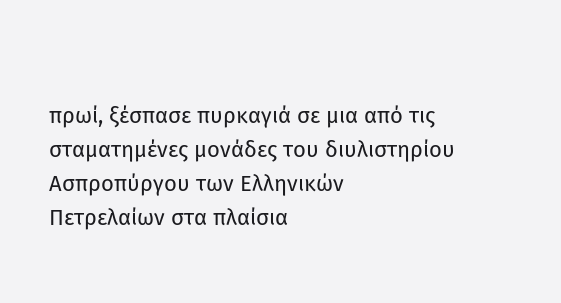πρωί, ξέσπασε πυρκαγιά σε μια από τις σταματημένες μονάδες του διυλιστηρίου Ασπροπύργου των Ελληνικών Πετρελαίων στα πλαίσια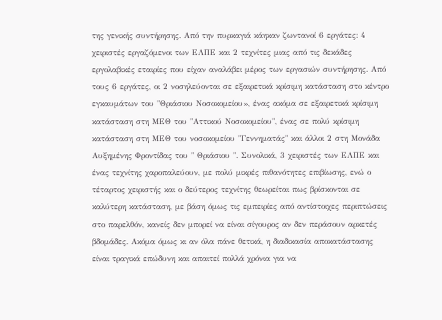της γενικής συντήρησης. Από την πυρκαγιά κάηκαν ζωντανοί 6 εργάτες: 4 χειριστές εργαζόμενοι των ΕΛΠΕ και 2 τεχνίτες μιας από τις δεκάδες εργολαβικές εταιρίες που είχαν αναλάβει μέρος των εργασιών συντήρησης. Από τους 6 εργάτες, οι 2 νοσηλεύονται σε εξαιρετικά κρίσιμη κατάσταση στο κέντρο εγκαυμάτων του "Θριάσιου Νοσοκομείου», ένας ακόμα σε εξαιρετικά κρίσιμη κατάσταση στη ΜΕΘ του "Αττικού Νοσοκομείου", ένας σε πολύ κρίσιμη κατάσταση στη ΜΕΘ του νοσοκομείου "Γεννηματάς" και άλλοι 2 στη Μονάδα Αυξημένης Φροντίδας του " Θριάσιου ". Συνολικά, 3 χειριστές των ΕΛΠΕ και ένας τεχνίτης χαροπαλεύουν, με πολύ μικρές πιθανότητες επιβίωσης, ενώ ο τέταρτος χειριστής και ο δεύτερος τεχνίτης θεωρείται πως βρίσκονται σε καλύτερη κατάσταση, με βάση όμως τις εμπειρίες από αντίστοιχες περιπτώσεις στο παρελθόν, κανείς δεν μπορεί να είναι σίγουρος αν δεν περάσουν αρκετές βδομάδες. Ακόμα όμως κι αν όλα πάνε θετικά, η διαδικασία αποκατάστασης είναι τραγικά επώδυνη και απαιτεί πολλά χρόνια για να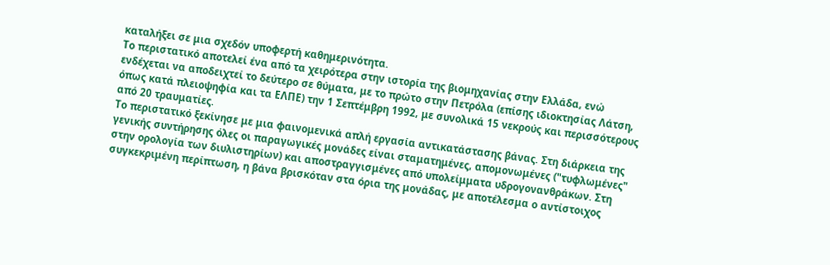καταλήξει σε μια σχεδόν υποφερτή καθημερινότητα.
Το περιστατικό αποτελεί ένα από τα χειρότερα στην ιστορία της βιομηχανίας στην Ελλάδα, ενώ ενδέχεται να αποδειχτεί το δεύτερο σε θύματα, με το πρώτο στην Πετρόλα (επίσης ιδιοκτησίας Λάτση, όπως κατά πλειοψηφία και τα ΕΛΠΕ) την 1 Σεπτέμβρη 1992, με συνολικά 15 νεκρούς και περισσότερους από 20 τραυματίες.
Το περιστατικό ξεκίνησε με μια φαινομενικά απλή εργασία αντικατάστασης βάνας. Στη διάρκεια της γενικής συντήρησης όλες οι παραγωγικές μονάδες είναι σταματημένες, απομονωμένες ("τυφλωμένες" στην ορολογία των διυλιστηρίων) και αποστραγγισμένες από υπολείμματα υδρογονανθράκων. Στη συγκεκριμένη περίπτωση, η βάνα βρισκόταν στα όρια της μονάδας, με αποτέλεσμα ο αντίστοιχος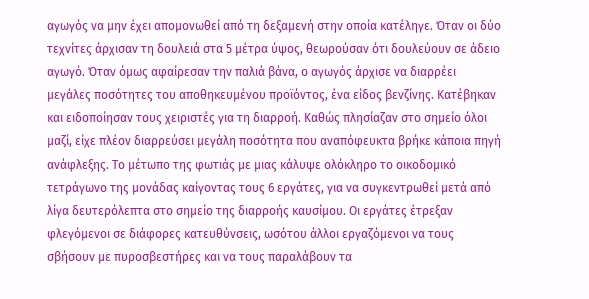αγωγός να μην έχει απομονωθεί από τη δεξαμενή στην οποία κατέληγε. Όταν οι δύο τεχνίτες άρχισαν τη δουλειά στα 5 μέτρα ύψος, θεωρούσαν ότι δουλεύουν σε άδειο αγωγό. Όταν όμως αφαίρεσαν την παλιά βάνα, ο αγωγός άρχισε να διαρρέει μεγάλες ποσότητες του αποθηκευμένου προϊόντος, ένα είδος βενζίνης. Κατέβηκαν και ειδοποίησαν τους χειριστές για τη διαρροή. Καθώς πλησίαζαν στο σημείο όλοι μαζί, είχε πλέον διαρρεύσει μεγάλη ποσότητα που αναπόφευκτα βρήκε κάποια πηγή ανάφλεξης. Το μέτωπο της φωτιάς με μιας κάλυψε ολόκληρο το οικοδομικό τετράγωνο της μονάδας καίγοντας τους 6 εργάτες, για να συγκεντρωθεί μετά από λίγα δευτερόλεπτα στο σημείο της διαρροής καυσίμου. Οι εργάτες έτρεξαν φλεγόμενοι σε διάφορες κατευθύνσεις, ωσότου άλλοι εργαζόμενοι να τους σβήσουν με πυροσβεστήρες και να τους παραλάβουν τα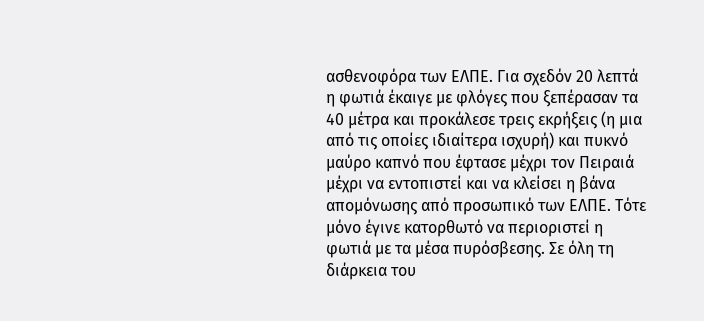ασθενοφόρα των ΕΛΠΕ. Για σχεδόν 20 λεπτά η φωτιά έκαιγε με φλόγες που ξεπέρασαν τα 40 μέτρα και προκάλεσε τρεις εκρήξεις (η μια από τις οποίες ιδιαίτερα ισχυρή) και πυκνό μαύρο καπνό που έφτασε μέχρι τον Πειραιά μέχρι να εντοπιστεί και να κλείσει η βάνα απομόνωσης από προσωπικό των ΕΛΠΕ. Τότε μόνο έγινε κατορθωτό να περιοριστεί η φωτιά με τα μέσα πυρόσβεσης. Σε όλη τη διάρκεια του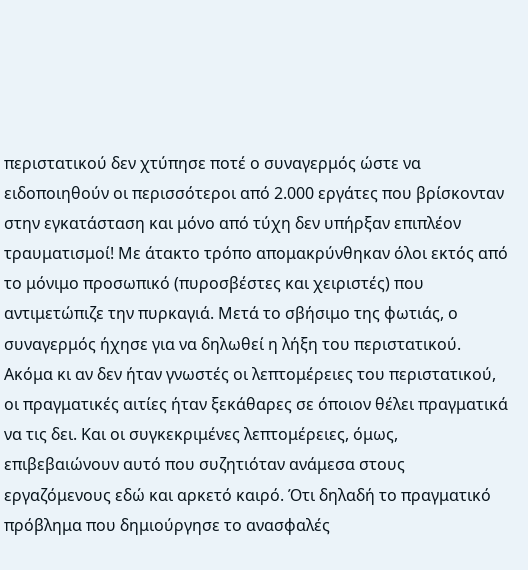περιστατικού δεν χτύπησε ποτέ ο συναγερμός ώστε να ειδοποιηθούν οι περισσότεροι από 2.000 εργάτες που βρίσκονταν στην εγκατάσταση και μόνο από τύχη δεν υπήρξαν επιπλέον τραυματισμοί! Με άτακτο τρόπο απομακρύνθηκαν όλοι εκτός από το μόνιμο προσωπικό (πυροσβέστες και χειριστές) που αντιμετώπιζε την πυρκαγιά. Μετά το σβήσιμο της φωτιάς, ο συναγερμός ήχησε για να δηλωθεί η λήξη του περιστατικού.
Ακόμα κι αν δεν ήταν γνωστές οι λεπτομέρειες του περιστατικού, οι πραγματικές αιτίες ήταν ξεκάθαρες σε όποιον θέλει πραγματικά να τις δει. Και οι συγκεκριμένες λεπτομέρειες, όμως, επιβεβαιώνουν αυτό που συζητιόταν ανάμεσα στους εργαζόμενους εδώ και αρκετό καιρό. Ότι δηλαδή το πραγματικό πρόβλημα που δημιούργησε το ανασφαλές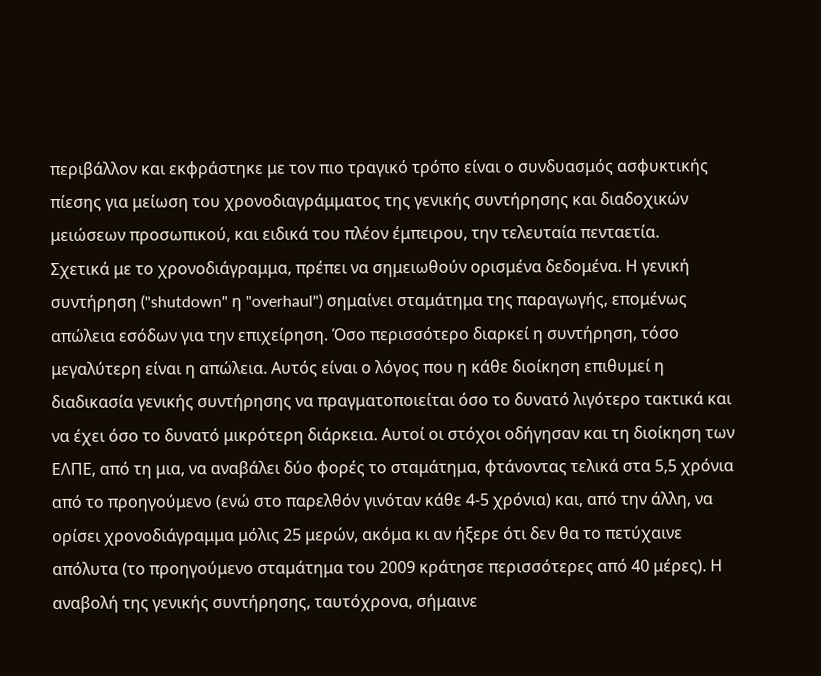περιβάλλον και εκφράστηκε με τον πιο τραγικό τρόπο είναι ο συνδυασμός ασφυκτικής πίεσης για μείωση του χρονοδιαγράμματος της γενικής συντήρησης και διαδοχικών μειώσεων προσωπικού, και ειδικά του πλέον έμπειρου, την τελευταία πενταετία.
Σχετικά με το χρονοδιάγραμμα, πρέπει να σημειωθούν ορισμένα δεδομένα. Η γενική συντήρηση ("shutdown" η "overhaul") σημαίνει σταμάτημα της παραγωγής, επομένως απώλεια εσόδων για την επιχείρηση. Όσο περισσότερο διαρκεί η συντήρηση, τόσο μεγαλύτερη είναι η απώλεια. Αυτός είναι ο λόγος που η κάθε διοίκηση επιθυμεί η διαδικασία γενικής συντήρησης να πραγματοποιείται όσο το δυνατό λιγότερο τακτικά και να έχει όσο το δυνατό μικρότερη διάρκεια. Αυτοί οι στόχοι οδήγησαν και τη διοίκηση των ΕΛΠΕ, από τη μια, να αναβάλει δύο φορές το σταμάτημα, φτάνοντας τελικά στα 5,5 χρόνια από το προηγούμενο (ενώ στο παρελθόν γινόταν κάθε 4-5 χρόνια) και, από την άλλη, να ορίσει χρονοδιάγραμμα μόλις 25 μερών, ακόμα κι αν ήξερε ότι δεν θα το πετύχαινε απόλυτα (το προηγούμενο σταμάτημα του 2009 κράτησε περισσότερες από 40 μέρες). Η αναβολή της γενικής συντήρησης, ταυτόχρονα, σήμαινε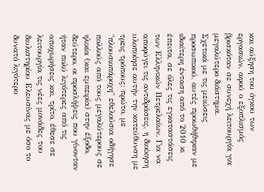και αύξηση του όγκου των εργασιών, αφού ο εξοπλισμός βρισκόταν σε συνεχή λειτουργία για μεγαλύτερο διάστημα.
Σχετικά με τις μειώσεις προσωπικού, αυτές προωθήθηκαν με ιδιαίτερη ένταση από το 2010 κι έπειτα, σε όλες τις εγκαταστάσεις των Ελληνικών Πετρελαίων. Για να αποφύγει τις αντιδράσεις, η διοίκηση υλοποίησε αυτήν την κατεύθυνση με τρεις τρόπους: πρώτο, με "πλουσιοπάροχη" εθελούσια οδήγησε πολλούς από τους μεγαλύτερους σε ηλικία (και εμπειρία) στην έξοδο, δεύτερο, οι προσλήψεις που γίνονταν ήταν πολύ λιγότερες από τις αποχωρήσεις και, τρίτο, έθεσε σε λειτουργία τις νέες μονάδες του διυλιστηρίου Ελευσίνας με όσο το δυνατό λιγότερο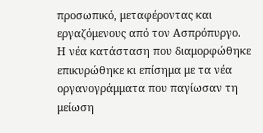προσωπικό, μεταφέροντας και εργαζόμενους από τον Ασπρόπυργο. Η νέα κατάσταση που διαμορφώθηκε επικυρώθηκε κι επίσημα με τα νέα οργανογράμματα που παγίωσαν τη μείωση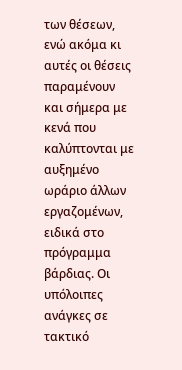των θέσεων, ενώ ακόμα κι αυτές οι θέσεις παραμένουν και σήμερα με κενά που καλύπτονται με αυξημένο ωράριο άλλων εργαζομένων, ειδικά στο πρόγραμμα βάρδιας. Οι υπόλοιπες ανάγκες σε τακτικό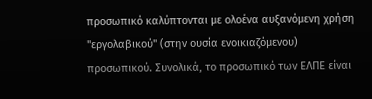προσωπικό καλύπτονται με ολοένα αυξανόμενη χρήση "εργολαβικού" (στην ουσία ενοικιαζόμενου) προσωπικού. Συνολικά, το προσωπικό των ΕΛΠΕ είναι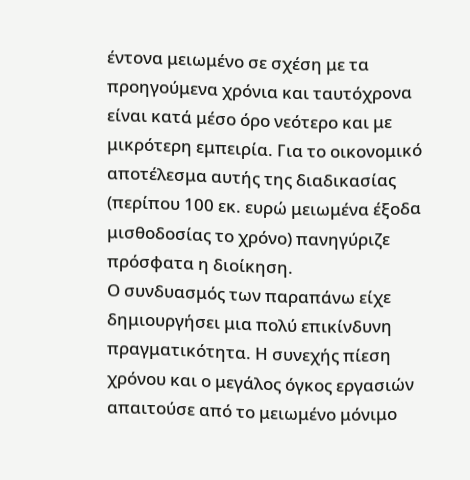έντονα μειωμένο σε σχέση με τα προηγούμενα χρόνια και ταυτόχρονα είναι κατά μέσο όρο νεότερο και με μικρότερη εμπειρία. Για το οικονομικό αποτέλεσμα αυτής της διαδικασίας (περίπου 100 εκ. ευρώ μειωμένα έξοδα μισθοδοσίας το χρόνο) πανηγύριζε πρόσφατα η διοίκηση.
Ο συνδυασμός των παραπάνω είχε δημιουργήσει μια πολύ επικίνδυνη πραγματικότητα. Η συνεχής πίεση χρόνου και ο μεγάλος όγκος εργασιών απαιτούσε από το μειωμένο μόνιμο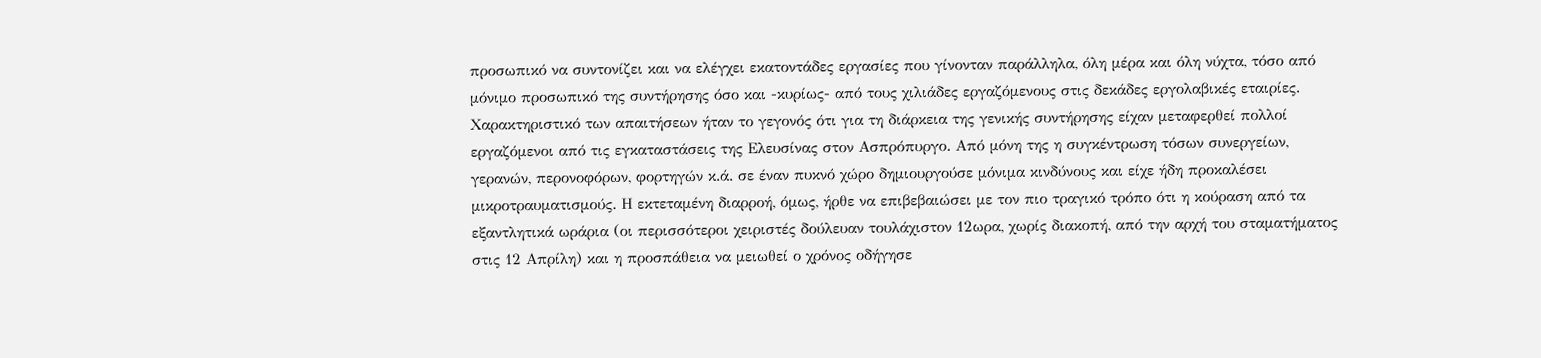προσωπικό να συντονίζει και να ελέγχει εκατοντάδες εργασίες που γίνονταν παράλληλα, όλη μέρα και όλη νύχτα, τόσο από μόνιμο προσωπικό της συντήρησης όσο και -κυρίως- από τους χιλιάδες εργαζόμενους στις δεκάδες εργολαβικές εταιρίες. Χαρακτηριστικό των απαιτήσεων ήταν το γεγονός ότι για τη διάρκεια της γενικής συντήρησης είχαν μεταφερθεί πολλοί εργαζόμενοι από τις εγκαταστάσεις της Ελευσίνας στον Ασπρόπυργο. Από μόνη της η συγκέντρωση τόσων συνεργείων, γερανών, περονοφόρων, φορτηγών κ.ά. σε έναν πυκνό χώρο δημιουργούσε μόνιμα κινδύνους και είχε ήδη προκαλέσει μικροτραυματισμούς. Η εκτεταμένη διαρροή, όμως, ήρθε να επιβεβαιώσει με τον πιο τραγικό τρόπο ότι η κούραση από τα εξαντλητικά ωράρια (οι περισσότεροι χειριστές δούλευαν τουλάχιστον 12ωρα, χωρίς διακοπή, από την αρχή του σταματήματος στις 12 Απρίλη) και η προσπάθεια να μειωθεί ο χρόνος οδήγησε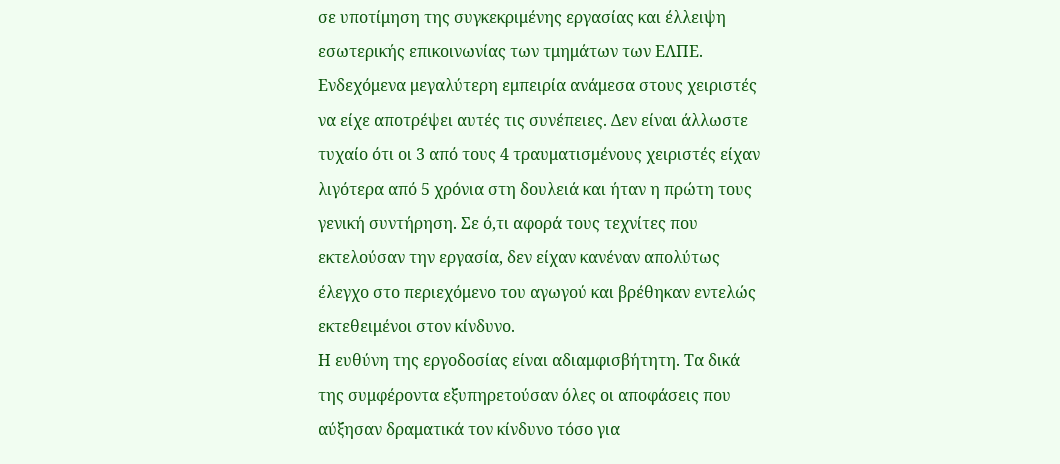σε υποτίμηση της συγκεκριμένης εργασίας και έλλειψη εσωτερικής επικοινωνίας των τμημάτων των ΕΛΠΕ. Ενδεχόμενα μεγαλύτερη εμπειρία ανάμεσα στους χειριστές να είχε αποτρέψει αυτές τις συνέπειες. Δεν είναι άλλωστε τυχαίο ότι οι 3 από τους 4 τραυματισμένους χειριστές είχαν λιγότερα από 5 χρόνια στη δουλειά και ήταν η πρώτη τους γενική συντήρηση. Σε ό,τι αφορά τους τεχνίτες που εκτελούσαν την εργασία, δεν είχαν κανέναν απολύτως έλεγχο στο περιεχόμενο του αγωγού και βρέθηκαν εντελώς εκτεθειμένοι στον κίνδυνο.
Η ευθύνη της εργοδοσίας είναι αδιαμφισβήτητη. Τα δικά της συμφέροντα εξυπηρετούσαν όλες οι αποφάσεις που αύξησαν δραματικά τον κίνδυνο τόσο για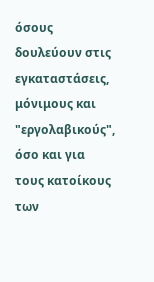όσους δουλεύουν στις εγκαταστάσεις, μόνιμους και "εργολαβικούς", όσο και για τους κατοίκους των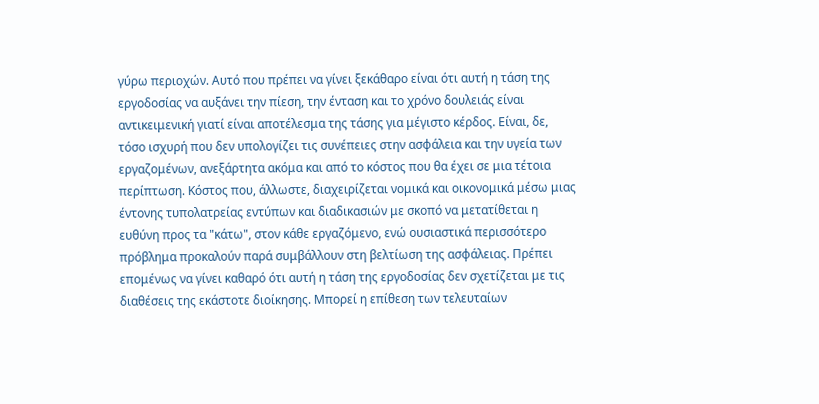γύρω περιοχών. Αυτό που πρέπει να γίνει ξεκάθαρο είναι ότι αυτή η τάση της εργοδοσίας να αυξάνει την πίεση, την ένταση και το χρόνο δουλειάς είναι αντικειμενική γιατί είναι αποτέλεσμα της τάσης για μέγιστο κέρδος. Είναι, δε, τόσο ισχυρή που δεν υπολογίζει τις συνέπειες στην ασφάλεια και την υγεία των εργαζομένων, ανεξάρτητα ακόμα και από το κόστος που θα έχει σε μια τέτοια περίπτωση. Κόστος που, άλλωστε, διαχειρίζεται νομικά και οικονομικά μέσω μιας έντονης τυπολατρείας εντύπων και διαδικασιών με σκοπό να μετατίθεται η ευθύνη προς τα "κάτω", στον κάθε εργαζόμενο, ενώ ουσιαστικά περισσότερο πρόβλημα προκαλούν παρά συμβάλλουν στη βελτίωση της ασφάλειας. Πρέπει επομένως να γίνει καθαρό ότι αυτή η τάση της εργοδοσίας δεν σχετίζεται με τις διαθέσεις της εκάστοτε διοίκησης. Μπορεί η επίθεση των τελευταίων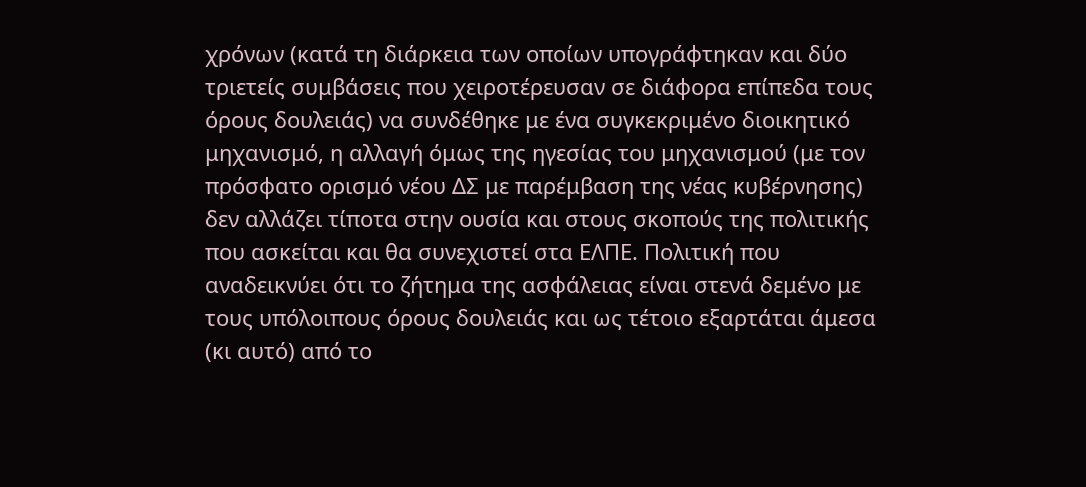χρόνων (κατά τη διάρκεια των οποίων υπογράφτηκαν και δύο τριετείς συμβάσεις που χειροτέρευσαν σε διάφορα επίπεδα τους όρους δουλειάς) να συνδέθηκε με ένα συγκεκριμένο διοικητικό μηχανισμό, η αλλαγή όμως της ηγεσίας του μηχανισμού (με τον πρόσφατο ορισμό νέου ΔΣ με παρέμβαση της νέας κυβέρνησης) δεν αλλάζει τίποτα στην ουσία και στους σκοπούς της πολιτικής που ασκείται και θα συνεχιστεί στα ΕΛΠΕ. Πολιτική που αναδεικνύει ότι το ζήτημα της ασφάλειας είναι στενά δεμένο με τους υπόλοιπους όρους δουλειάς και ως τέτοιο εξαρτάται άμεσα (κι αυτό) από το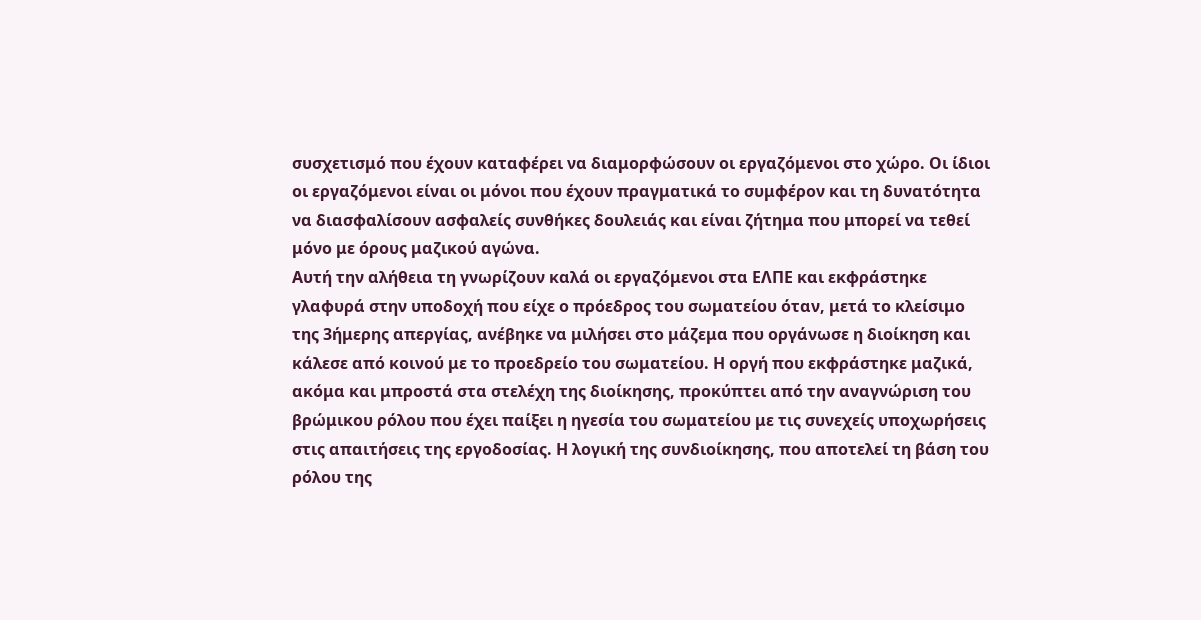συσχετισμό που έχουν καταφέρει να διαμορφώσουν οι εργαζόμενοι στο χώρο. Οι ίδιοι οι εργαζόμενοι είναι οι μόνοι που έχουν πραγματικά το συμφέρον και τη δυνατότητα να διασφαλίσουν ασφαλείς συνθήκες δουλειάς και είναι ζήτημα που μπορεί να τεθεί μόνο με όρους μαζικού αγώνα.
Αυτή την αλήθεια τη γνωρίζουν καλά οι εργαζόμενοι στα ΕΛΠΕ και εκφράστηκε γλαφυρά στην υποδοχή που είχε ο πρόεδρος του σωματείου όταν, μετά το κλείσιμο της 3ήμερης απεργίας, ανέβηκε να μιλήσει στο μάζεμα που οργάνωσε η διοίκηση και κάλεσε από κοινού με το προεδρείο του σωματείου. Η οργή που εκφράστηκε μαζικά, ακόμα και μπροστά στα στελέχη της διοίκησης, προκύπτει από την αναγνώριση του βρώμικου ρόλου που έχει παίξει η ηγεσία του σωματείου με τις συνεχείς υποχωρήσεις στις απαιτήσεις της εργοδοσίας. Η λογική της συνδιοίκησης, που αποτελεί τη βάση του ρόλου της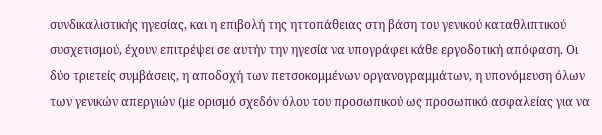συνδικαλιστικής ηγεσίας, και η επιβολή της ηττοπάθειας στη βάση του γενικού καταθλιπτικού συσχετισμού, έχουν επιτρέψει σε αυτήν την ηγεσία να υπογράφει κάθε εργοδοτική απόφαση. Οι δύο τριετείς συμβάσεις, η αποδοχή των πετσοκομμένων οργανογραμμάτων, η υπονόμευση όλων των γενικών απεργιών (με ορισμό σχεδόν όλου του προσωπικού ως προσωπικό ασφαλείας για να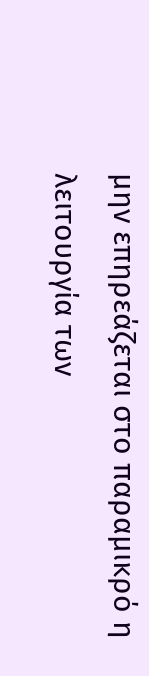μην επηρεάζεται στο παραμικρό η λειτουργία των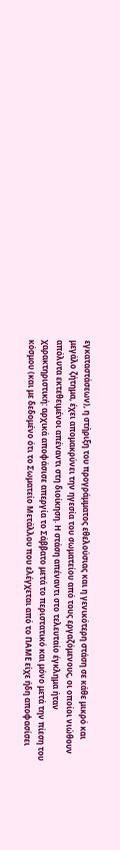εγκαταστάσεων), η στήριξη του προγράμματος εθελούσιας και η γενικότερη στάση σε κάθε μικρό και μεγάλο ζήτημα, έχει απομακρύνει την ηγεσία του σωματείου από τους εργαζόμενους, οι οποίοι νιώθουν απόλυτα εκτεθειμένοι απέναντι στη διοίκηση. Η στάση απέναντι στο τελευταίο έγκλημα ήταν χαρακτηριστική: αρχικά αποφάσισε απεργία το Σάββατο μετά το περιστατικό και μόνο μετά την πίεση του κόσμου (και με δεδομένο ότι το Σωματείο Μετάλλου που ελέγχεται από το ΠΑΜΕ είχε ήδη αποφασίσει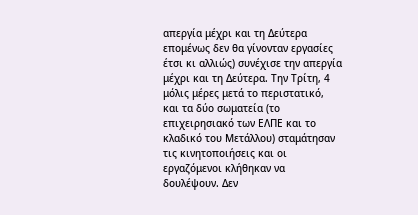απεργία μέχρι και τη Δεύτερα επομένως δεν θα γίνονταν εργασίες έτσι κι αλλιώς) συνέχισε την απεργία μέχρι και τη Δεύτερα. Την Τρίτη, 4 μόλις μέρες μετά το περιστατικό, και τα δύο σωματεία (το επιχειρησιακό των ΕΛΠΕ και το κλαδικό του Μετάλλου) σταμάτησαν τις κινητοποιήσεις και οι εργαζόμενοι κλήθηκαν να δουλέψουν. Δεν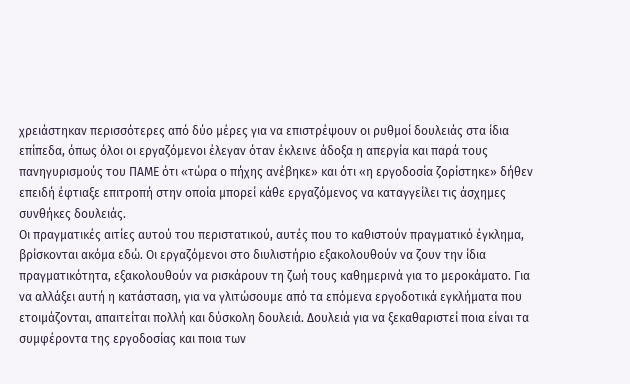χρειάστηκαν περισσότερες από δύο μέρες για να επιστρέψουν οι ρυθμοί δουλειάς στα ίδια επίπεδα, όπως όλοι οι εργαζόμενοι έλεγαν όταν έκλεινε άδοξα η απεργία και παρά τους πανηγυρισμούς του ΠΑΜΕ ότι «τώρα ο πήχης ανέβηκε» και ότι «η εργοδοσία ζορίστηκε» δήθεν επειδή έφτιαξε επιτροπή στην οποία μπορεί κάθε εργαζόμενος να καταγγείλει τις άσχημες συνθήκες δουλειάς.
Οι πραγματικές αιτίες αυτού του περιστατικού, αυτές που το καθιστούν πραγματικό έγκλημα, βρίσκονται ακόμα εδώ. Οι εργαζόμενοι στο διυλιστήριο εξακολουθούν να ζουν την ίδια πραγματικότητα, εξακολουθούν να ρισκάρουν τη ζωή τους καθημερινά για το μεροκάματο. Για να αλλάξει αυτή η κατάσταση, για να γλιτώσουμε από τα επόμενα εργοδοτικά εγκλήματα που ετοιμάζονται, απαιτείται πολλή και δύσκολη δουλειά. Δουλειά για να ξεκαθαριστεί ποια είναι τα συμφέροντα της εργοδοσίας και ποια των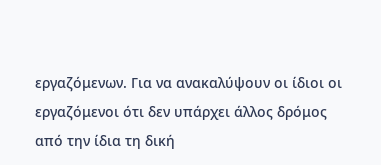εργαζόμενων. Για να ανακαλύψουν οι ίδιοι οι εργαζόμενοι ότι δεν υπάρχει άλλος δρόμος από την ίδια τη δική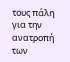τους πάλη για την ανατροπή των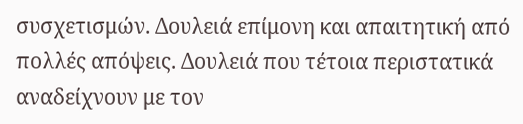συσχετισμών. Δουλειά επίμονη και απαιτητική από πολλές απόψεις. Δουλειά που τέτοια περιστατικά αναδείχνουν με τον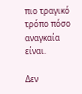πιο τραγικό τρόπο πόσο αναγκαία είναι.

Δεν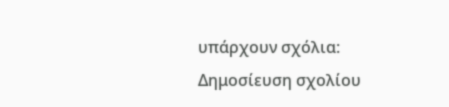υπάρχουν σχόλια:
Δημοσίευση σχολίου